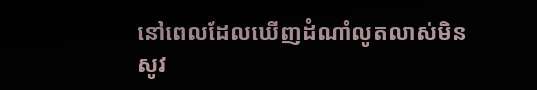នៅពេលដែលឃើញដំណាំលូតលាស់មិនសូវ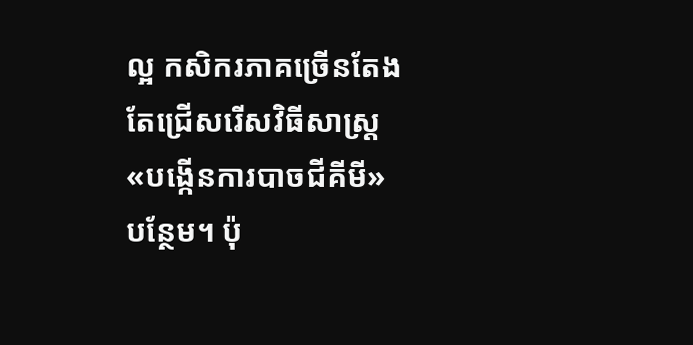ល្អ កសិករភាគច្រើនតែងតែជ្រើសរើសវិធីសាស្ត្រ «បង្កើនការបាចជីគីមី» បន្ថែម។ ប៉ុ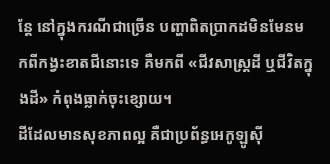ន្តែ នៅក្នុងករណីជាច្រើន បញ្ហាពិតប្រាកដមិនមែនមកពីកង្វះខាតជីនោះទេ គឺមកពី «ជីវសាស្ត្រដី ឬជីវិតក្នុងដី» កំពុងធ្លាក់ចុះខ្សោយ។
ដីដែលមានសុខភាពល្អ គឺជាប្រព័ន្ធអេកូឡូស៊ី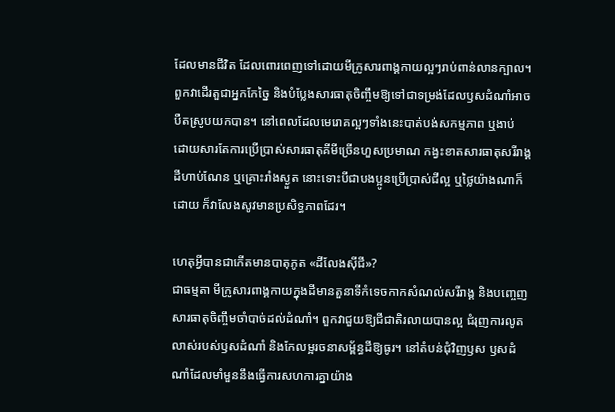ដែលមានជីវិត ដែលពោរពេញទៅដោយមីក្រូសារពាង្គកាយល្អៗរាប់ពាន់លានក្បាល។ ពួកវាដើរតួជាអ្នកកែច្នៃ និងបំប្លែងសារធាតុចិញ្ចឹមឱ្យទៅជាទម្រង់ដែលឫសដំណាំអាចបឺតស្រូបយកបាន។ នៅពេលដែលមេរោគល្អៗទាំងនេះបាត់បង់សកម្មភាព ឬងាប់ ដោយសារតែការប្រើប្រាស់សារធាតុគីមីច្រើនហួសប្រមាណ កង្វះខាតសារធាតុសរីរាង្គ ដីហាប់ណែន ឬគ្រោះរាំងស្ងួត នោះទោះបីជាបងប្អូនប្រើប្រាស់ជីល្អ ឬថ្លៃយ៉ាងណាក៏ដោយ ក៏វាលែងសូវមានប្រសិទ្ធភាពដែរ។

ហេតុអ្វីបានជាកើតមានបាតុភូត «ដីលែងស៊ីជី»?
ជាធម្មតា មីក្រូសារពាង្គកាយក្នុងដីមានតួនាទីកំទេចកាកសំណល់សរីរាង្គ និងបញ្ចេញសារធាតុចិញ្ចឹមចាំបាច់ដល់ដំណាំ។ ពួកវាជួយឱ្យជីជាតិរលាយបានល្អ ជំរុញការលូតលាស់របស់ឫសដំណាំ និងកែលម្អរចនាសម្ព័ន្ធដីឱ្យធូរ។ នៅតំបន់ជុំវិញឫស ឫសដំណាំដែលមាំមួននឹងធ្វើការសហការគ្នាយ៉ាង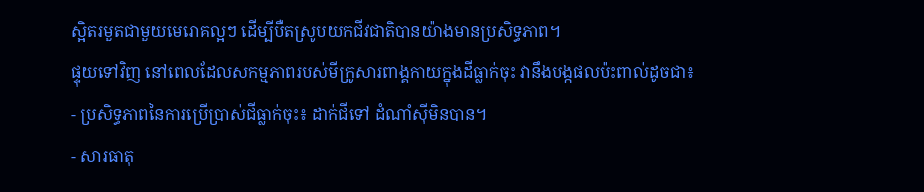ស្អិតរមួតជាមួយមេរោគល្អៗ ដើម្បីបឺតស្រូបយកជីវជាតិបានយ៉ាងមានប្រសិទ្ធភាព។
ផ្ទុយទៅវិញ នៅពេលដែលសកម្មភាពរបស់មីក្រូសារពាង្គកាយក្នុងដីធ្លាក់ចុះ វានឹងបង្កផលប៉ះពាល់ដូចជា៖
- ប្រសិទ្ធភាពនៃការប្រើប្រាស់ជីធ្លាក់ចុះ៖ ដាក់ជីទៅ ដំណាំស៊ីមិនបាន។
- សារធាតុ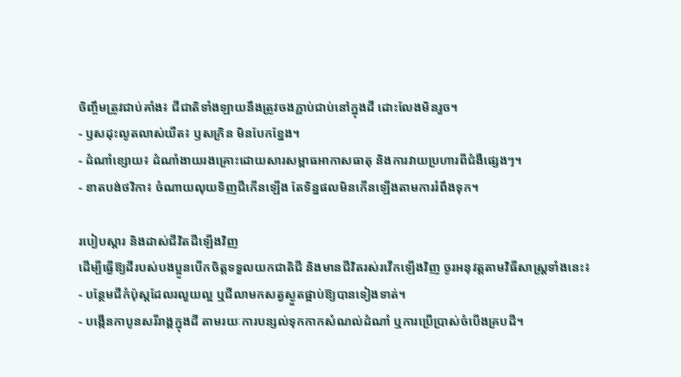ចិញ្ចឹមត្រូវជាប់គាំង៖ ជីជាតិទាំងឡាយនឹងត្រូវចងភ្ជាប់ជាប់នៅក្នុងដី ដោះលែងមិនរួច។
- ឫសដុះលូតលាស់យឺត៖ ឫសក្រិន មិនបែកខ្នែង។
- ដំណាំខ្សោយ៖ ដំណាំងាយរងគ្រោះដោយសារសម្ពាធអាកាសធាតុ និងការវាយប្រហារពីជំងឺផ្សេងៗ។
- ខាតបង់ថវិកា៖ ចំណាយលុយទិញជីកើនឡើង តែទិន្នផលមិនកើនឡើងតាមការរំពឹងទុក។

របៀបស្តារ និងដាស់ជីវិតដីឡើងវិញ
ដើម្បីធ្វើឱ្យដីរបស់បងប្អូនបើកចិត្តទទួលយកជាតិជី និងមានជីវិតរស់រវើកឡើងវិញ ចូរអនុវត្តតាមវិធីសាស្ត្រទាំងនេះ៖
- បន្ថែមជីកំប៉ុស្តដែលរលួយល្អ ឬជីលាមកសត្វស្ងួតផ្អាប់ឱ្យបានទៀងទាត់។
- បង្កើនកាបូនសរីរាង្គក្នុងដី តាមរយៈការបន្សល់ទុកកាកសំណល់ដំណាំ ឬការប្រើប្រាស់ចំបើងគ្របដី។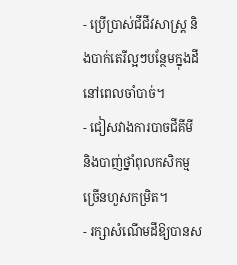- ប្រើប្រាស់ជីជីវសាស្ត្រ និងបាក់តេរីល្អៗបន្ថែមក្នុងដីនៅពេលចាំបាច់។
- ជៀសវាងការបាចជីគីមី និងបាញ់ថ្នាំពុលកសិកម្មច្រើនហួសកម្រិត។
- រក្សាសំណើមដីឱ្យបានស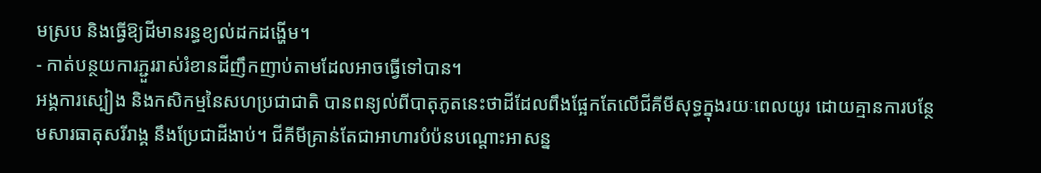មស្រប និងធ្វើឱ្យដីមានរន្ធខ្យល់ដកដង្ហើម។
- កាត់បន្ថយការភ្ជួររាស់រំខានដីញឹកញាប់តាមដែលអាចធ្វើទៅបាន។
អង្គការស្បៀង និងកសិកម្មនៃសហប្រជាជាតិ បានពន្យល់ពីបាតុភូតនេះថាដីដែលពឹងផ្អែកតែលើជីគីមីសុទ្ធក្នុងរយៈពេលយូរ ដោយគ្មានការបន្ថែមសារធាតុសរីរាង្គ នឹងប្រែជាដីងាប់។ ជីគីមីគ្រាន់តែជាអាហារបំប៉នបណ្តោះអាសន្ន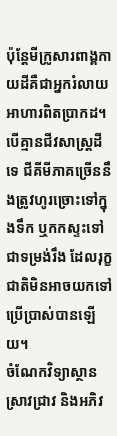ប៉ុន្តែមីក្រូសារពាង្គកាយដីគឺជាអ្នករំលាយអាហារពិតប្រាកដ។ បើគ្មានជីវសាស្ត្រដីទេ ជីគីមីភាគច្រើននឹងត្រូវហូរច្រោះទៅក្នុងទឹក ឬកកស្ទះទៅជាទម្រង់រឹង ដែលរុក្ខជាតិមិនអាចយកទៅប្រើប្រាស់បានឡើយ។
ចំណែកវិទ្យាស្ថានស្រាវជ្រាវ និងអភិវ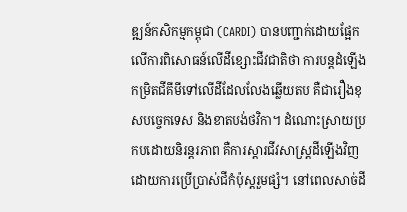ឌ្ឍន៍កសិកម្មកម្ពុជា (CARDI) បានបញ្ជាក់ដោយផ្អែកលើការពិសោធន៍លើដីខ្សោះជីវជាតិថា ការបន្តដំឡើងកម្រិតជីគីមីទៅលើដីដែលលែងឆ្លើយតប គឺជារឿងខុសបច្ចេកទេស និងខាតបង់ថវិកា។ ដំណោះស្រាយប្រកបដោយនិរន្តរភាព គឺការស្តារជីវសាស្ត្រដីឡើងវិញដោយការប្រើប្រាស់ជីកំប៉ុស្តរួមផ្សំ។ នៅពេលសាច់ដី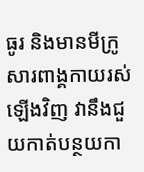ធូរ និងមានមីក្រូសារពាង្គកាយរស់ឡើងវិញ វានឹងជួយកាត់បន្ថយកា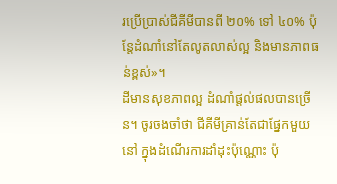រប្រើប្រាស់ជីគីមីបានពី ២០% ទៅ ៤០% ប៉ុន្តែដំណាំនៅតែលូតលាស់ល្អ និងមានភាពធន់ខ្ពស់»។
ដីមានសុខភាពល្អ ដំណាំផ្តល់ផលបានច្រើន។ ចូរចងចាំថា ជីគីមីគ្រាន់តែជាផ្នែកមួយនៅ ក្នុងដំណើរការដាំដុះប៉ុណ្ណោះ ប៉ុ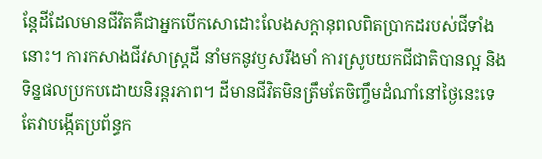ន្តែដីដែលមានជីវិតគឺជាអ្នកបើកសោដោះលែងសក្តានុពលពិតប្រាកដរបស់ជីទាំងនោះ។ ការកសាងជីវសាស្ត្រដី នាំមកនូវឫសរឹងមាំ ការស្រូបយកជីជាតិបានល្អ និងទិន្នផលប្រកបដោយនិរន្តរភាព។ ដីមានជីវិតមិនត្រឹមតែចិញ្ចឹមដំណាំនៅថ្ងៃនេះទេ តែវាបង្កើតប្រព័ន្ធក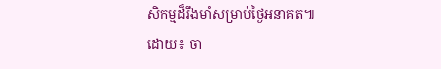សិកម្មដ៏រឹងមាំសម្រាប់ថ្ងៃអនាគត៕
ដោយ៖ ចា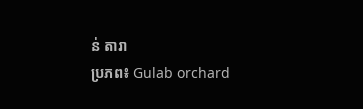ន់ តារា
ប្រភព៖ Gulab orchard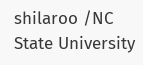shilaroo /NC State University